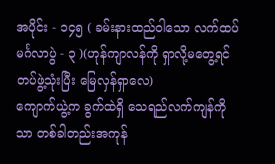အပိုင်း - ၁၄၅ ( ခမ်းနားထည်ဝါသော လက်ထပ်မင်္ဂလာပွဲ - ၃ )(ဟုန်ကျာလန်ကို ရှာလို့မတွေ့ရင် တပ်ဖွဲ့သုံးပြီး မြေလှန်ရှာလေ)
ကျောက်ယွဲ့က ခွက်ထဲရှိ သေရည်လက်ကျန်ကိုသာ တစ်ခါတည်းအကုန်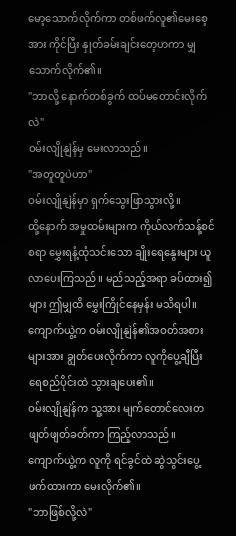မော့သောက်လိုက်ကာ တစ်ဖက်လူ၏မေးစေ့အား ကိုင်ပြီး နှုတ်ခမ်းချင်းတေ့ဟကာ မျှသောက်လိုက်၏။
"ဘာလို့ နောက်တစ်ခွက် ထပ်မတောင်းလိုက်လဲ"
ဝမ်းလျိုနျဲန်မှ မေးလာသည်။
"အတူတူပဲဟာ"
ဝမ်းလျိုနျဲန်မှာ ရှက်သွေးဖြာသွားလို့။
ထို့နောက် အမှုထမ်းများက ကိုယ်လက်သန့်စင်စရာ မွှေးရနံ့ထုံသင်းသော ချိုးရေနွေးများ ယူလာပေးကြသည်။ မည်သည့်အရာ ခပ်ထား၍များ ဤမျှထိ မွှေးကြိုင်နေမှန်း မသိရပါ။
ကျောက်ယွဲ့က ဝမ်းလျိုနျဲန်၏အဝတ်အစားများအား ချွတ်ပေးလိုက်ကာ လူကိုပွေ့ချီပြီး ရေစည်ပိုင်းထဲ သွားချပေး၏။
ဝမ်းလျိုနျဲန်က သူ့အား မျက်တောင်လေးတဖျတ်ဖျတ်ခတ်ကာ ကြည့်လာသည်။
ကျောက်ယွဲ့က လူကို ရင်ခွင်ထဲ ဆွဲသွင်းပွေ့ဖက်ထားကာ မေးလိုက်၏။
"ဘာဖြစ်လို့လဲ"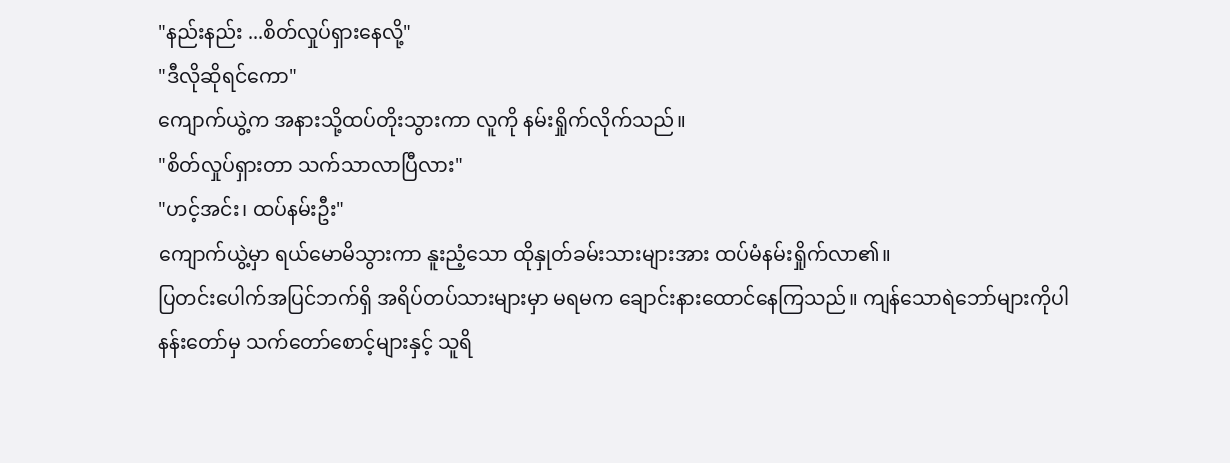"နည်းနည်း ...စိတ်လှုပ်ရှားနေလို့"
"ဒီလိုဆိုရင်ကော"
ကျောက်ယွဲ့က အနားသို့ထပ်တိုးသွားကာ လူကို နမ်းရှိုက်လိုက်သည်။
"စိတ်လှုပ်ရှားတာ သက်သာလာပြီလား"
"ဟင့်အင်း၊ ထပ်နမ်းဦး"
ကျောက်ယွဲ့မှာ ရယ်မောမိသွားကာ နူးညံ့သော ထိုနှုတ်ခမ်းသားများအား ထပ်မံနမ်းရှိုက်လာ၏။
ပြတင်းပေါက်အပြင်ဘက်ရှိ အရိပ်တပ်သားများမှာ မရမက ချောင်းနားထောင်နေကြသည်။ ကျန်သောရဲဘော်များကိုပါ
နန်းတော်မှ သက်တော်စောင့်များနှင့် သူရိ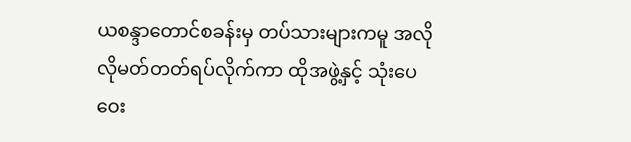ယစန္ဒာတောင်စခန်းမှ တပ်သားများကမူ အလိုလိုမတ်တတ်ရပ်လိုက်ကာ ထိုအဖွဲ့နှင့် သုံးပေဝေး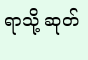ရာသို့ ဆုတ်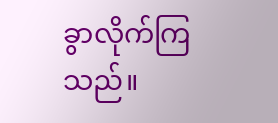ခွာလိုက်ကြသည်။